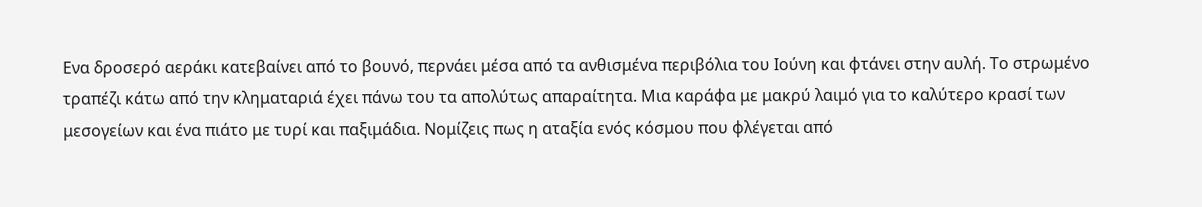Ενα δροσερό αεράκι κατεβαίνει από το βουνό, περνάει μέσα από τα ανθισμένα περιβόλια του Ιούνη και φτάνει στην αυλή. Το στρωμένο τραπέζι κάτω από την κληματαριά έχει πάνω του τα απολύτως απαραίτητα. Μια καράφα με μακρύ λαιμό για το καλύτερο κρασί των μεσογείων και ένα πιάτο με τυρί και παξιμάδια. Νομίζεις πως η αταξία ενός κόσμου που φλέγεται από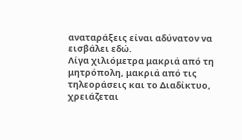αναταράξεις είναι αδύνατον να εισβάλει εδώ.
Λίγα χιλιόμετρα μακριά από τη μητρόπολη, μακριά από τις τηλεοράσεις και το Διαδίκτυο, χρειάζεται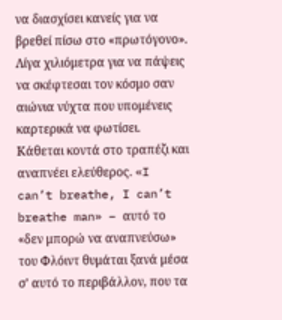να διασχίσει κανείς για να βρεθεί πίσω στο «πρωτόγονο». Λίγα χιλιόμετρα για να πάψεις να σκέφτεσαι τον κόσμο σαν αιώνια νύχτα που υπομένεις καρτερικά να φωτίσει. Κάθεται κοντά στο τραπέζι και αναπνέει ελεύθερος. «I can’t breathe, I can’t breathe man» – αυτό το «δεν μπορώ να αναπνεύσω» του Φλόιντ θυμάται ξανά μέσα σ’ αυτό το περιβάλλον, που τα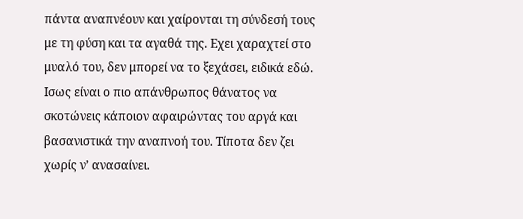πάντα αναπνέουν και χαίρονται τη σύνδεσή τους με τη φύση και τα αγαθά της. Εχει χαραχτεί στο μυαλό του, δεν μπορεί να το ξεχάσει, ειδικά εδώ.
Ισως είναι ο πιο απάνθρωπος θάνατος να σκοτώνεις κάποιον αφαιρώντας του αργά και βασανιστικά την αναπνοή του. Τίποτα δεν ζει χωρίς ν’ ανασαίνει.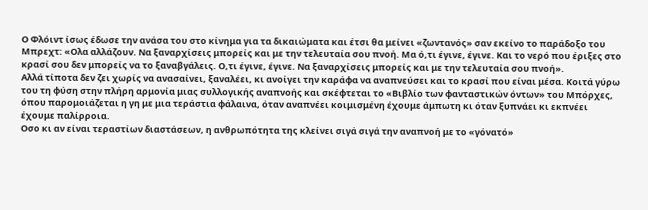Ο Φλόιντ ίσως έδωσε την ανάσα του στο κίνημα για τα δικαιώματα και έτσι θα μείνει «ζωντανός» σαν εκείνο το παράδοξο του Μπρεχτ: «Ολα αλλάζουν. Να ξαναρχίσεις μπορείς και με την τελευταία σου πνοή. Μα ό,τι έγινε, έγινε. Και το νερό που έριξες στο κρασί σου δεν μπορείς να το ξαναβγάλεις. Ο,τι έγινε, έγινε. Να ξαναρχίσεις μπορείς και με την τελευταία σου πνοή».
Αλλά τίποτα δεν ζει χωρίς να ανασαίνει, ξαναλέει, κι ανοίγει την καράφα να αναπνεύσει και το κρασί που είναι μέσα. Κοιτά γύρω του τη φύση στην πλήρη αρμονία μιας συλλογικής αναπνοής και σκέφτεται το «Βιβλίο των φανταστικών όντων» του Μπόρχες, όπου παρομοιάζεται η γη με μια τεράστια φάλαινα, όταν αναπνέει κοιμισμένη έχουμε άμπωτη κι όταν ξυπνάει κι εκπνέει έχουμε παλίρροια.
Οσο κι αν είναι τεραστίων διαστάσεων, η ανθρωπότητα της κλείνει σιγά σιγά την αναπνοή με το «γόνατό»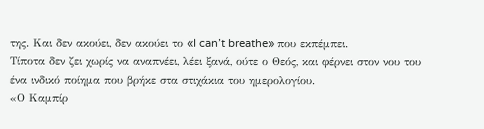της. Και δεν ακούει, δεν ακούει το «I can’t breathe» που εκπέμπει.
Τίποτα δεν ζει χωρίς να αναπνέει, λέει ξανά, ούτε ο Θεός, και φέρνει στον νου του ένα ινδικό ποίημα που βρήκε στα στιχάκια του ημερολογίου.
«Ο Καμπίρ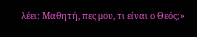λέει: Μαθητή, πες μου, τι είναι ο Θεός;»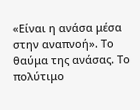«Είναι η ανάσα μέσα στην αναπνοή». Το θαύμα της ανάσας. Το πολύτιμο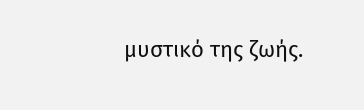μυστικό της ζωής.